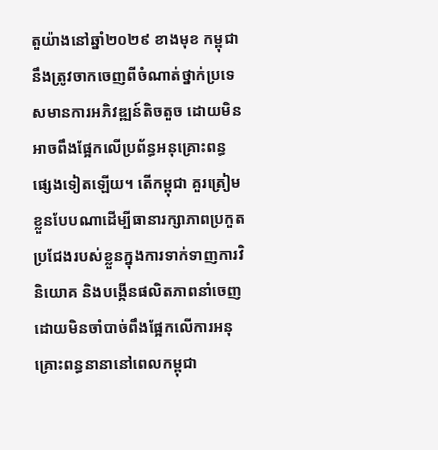តួយ៉ាងនៅឆ្នាំ២០២៩ ខាងមុខ កម្ពុជានឹងត្រូវចាកចេញពីចំណាត់ថ្នាក់ប្រទេសមានការអភិវឌ្ឍន៍តិចតួច ដោយមិនអាចពឹងផ្អែកលើប្រព័ន្ធអនុគ្រោះពន្ធផ្សេងទៀតឡើយ។ តើកម្ពុជា គួរត្រៀមខ្លួនបែបណាដើម្បីធានារក្សាភាពប្រកួតប្រជែងរបស់ខ្លួនក្នុងការទាក់ទាញការវិនិយោគ និងបង្កើនផលិតភាពនាំចេញដោយមិនចាំបាច់ពឹងផ្អែកលើការអនុគ្រោះពន្ធនានានៅពេលកម្ពុជា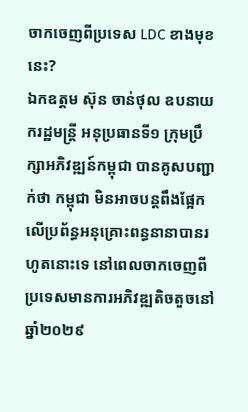ចាកចេញពីប្រទេស LDC ខាងមុខនេះ?
ឯកឧត្តម ស៊ុន ចាន់ថុល ឧបនាយករដ្ឋមន្ត្រី អនុប្រធានទី១ ក្រុមប្រឹក្សាអភិវឌ្ឍន៍កម្ពុជា បានគូសបញ្ជាក់ថា កម្ពុជា មិនអាចបន្តពឹងផ្អែកលើប្រព័ន្ធអនុគ្រោះពន្ធនានាបានរហូតនោះទេ នៅពេលចាកចេញពីប្រទេសមានការអភិវឌ្ឍតិចតួចនៅឆ្នាំ២០២៩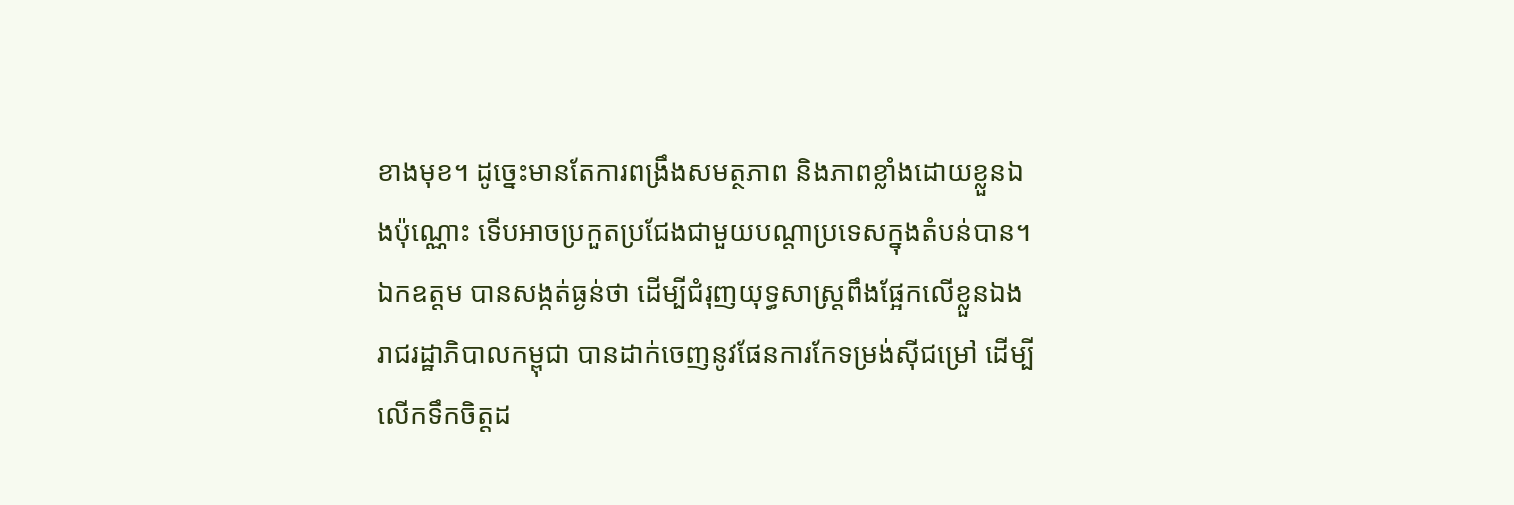ខាងមុខ។ ដូច្នេះមានតែការពង្រឹងសមត្ថភាព និងភាពខ្លាំងដោយខ្លួនឯងប៉ុណ្ណោះ ទើបអាចប្រកួតប្រជែងជាមួយបណ្តាប្រទេសក្នុងតំបន់បាន។
ឯកឧត្តម បានសង្កត់ធ្ងន់ថា ដើម្បីជំរុញយុទ្ធសាស្ត្រពឹងផ្អែកលើខ្លួនឯង រាជរដ្ឋាភិបាលកម្ពុជា បានដាក់ចេញនូវផែនការកែទម្រង់ស៊ីជម្រៅ ដើម្បីលើកទឹកចិត្តដ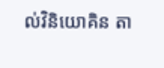ល់វិនិយោគិន តា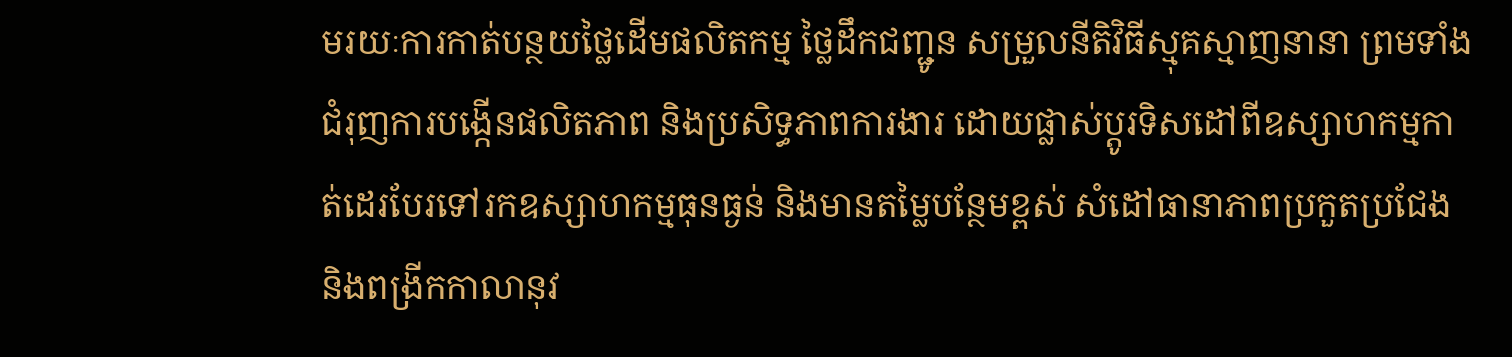មរយៈការកាត់បន្ថយថ្លៃដើមផលិតកម្ម ថ្លៃដឹកជញ្ជូន សម្រួលនីតិវិធីស្មុគស្មាញនានា ព្រមទាំងជំរុញការបង្កើនផលិតភាព និងប្រសិទ្ធភាពការងារ ដោយផ្លាស់ប្តូរទិសដៅពីឧស្សាហកម្មកាត់ដេរបែរទៅរកឧស្សាហកម្មធុនធ្ងន់ និងមានតម្លៃបន្ថែមខ្ពស់ សំដៅធានាភាពប្រកួតប្រជែង និងពង្រីកកាលានុវ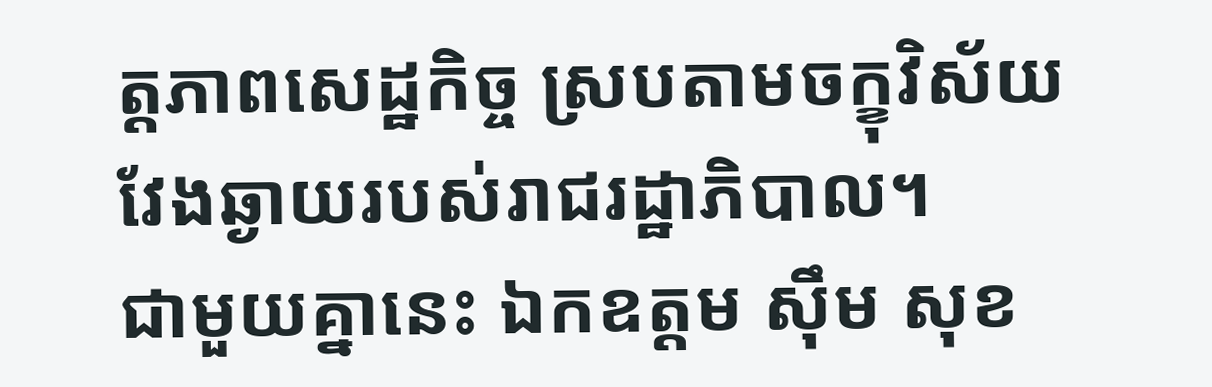ត្តភាពសេដ្ឋកិច្ច ស្របតាមចក្ខុវិស័យវែងឆ្ងាយរបស់រាជរដ្ឋាភិបាល។
ជាមួយគ្នានេះ ឯកឧត្តម ស៊ឹម សុខ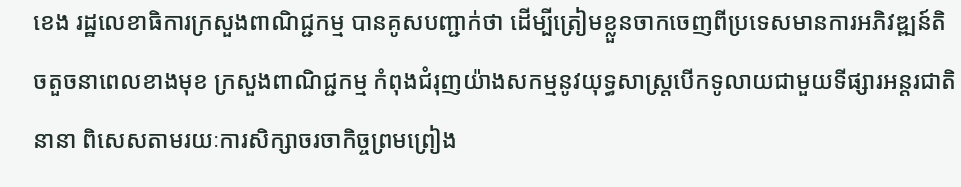ខេង រដ្ឋលេខាធិការក្រសួងពាណិជ្ជកម្ម បានគូសបញ្ជាក់ថា ដើម្បីត្រៀមខ្លួនចាកចេញពីប្រទេសមានការអភិវឌ្ឍន៍តិចតួចនាពេលខាងមុខ ក្រសួងពាណិជ្ជកម្ម កំពុងជំរុញយ៉ាងសកម្មនូវយុទ្ធសាស្ត្របើកទូលាយជាមួយទីផ្សារអន្តរជាតិ នានា ពិសេសតាមរយៈការសិក្សាចរចាកិច្ចព្រមព្រៀង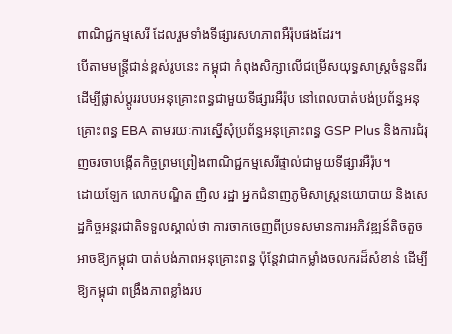ពាណិជ្ជកម្មសេរី ដែលរួមទាំងទីផ្សារសហភាពអឺរ៉ុបផងដែរ។
បើតាមមន្រ្តីជាន់ខ្ពស់រូបនេះ កម្ពុជា កំពុងសិក្សាលើជម្រើសយុទ្ធសាស្ត្រចំនួនពីរ ដើម្បីផ្លាស់ប្តូររបបអនុគ្រោះពន្ធជាមួយទីផ្សារអឺរ៉ុប នៅពេលបាត់បង់ប្រព័ន្ធអនុគ្រោះពន្ធ EBA តាមរយៈការស្នើសុំប្រព័ន្ធអនុគ្រោះពន្ធ GSP Plus និងការជំរុញចរចាបង្កើតកិច្ចព្រមព្រៀងពាណិជ្ជកម្មសេរីផ្ទាល់ជាមួយទីផ្សារអឺរ៉ុប។
ដោយឡែក លោកបណ្ឌិត ញិល រដ្ឋា អ្នកជំនាញភូមិសាស្រ្តនយោបាយ និងសេដ្ឋកិច្ចអន្តរជាតិទទួលស្គាល់ថា ការចាកចេញពីប្រទសមានការអភិវឌ្ឍន៍តិចតួចអាចឱ្យកម្ពុជា បាត់បង់ភាពអនុគ្រោះពន្ធ ប៉ុន្តែវាជាកម្លាំងចលករដ៏សំខាន់ ដើម្បីឱ្យកម្ពុជា ពង្រឹងភាពខ្លាំងរប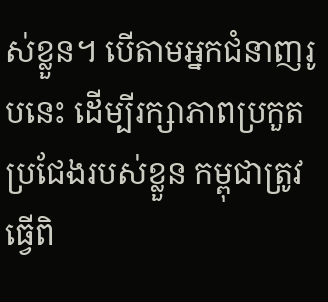ស់ខ្លួន។ បើតាមអ្នកជំនាញរូបនេះ ដើម្បីរក្សាភាពប្រកួតប្រជែងរបស់ខ្លួន កម្ពុជាត្រូវធ្វើពិ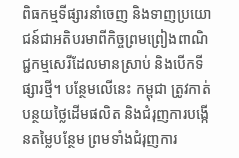ពិធកម្មទីផ្សារនាំចេញ និងទាញប្រយោជន៍ជាអតិបរមាពីកិច្ចព្រមព្រៀងពាណិជ្ជកម្មសេរីដែលមានស្រាប់ និងបើកទីផ្សារថ្មី។ បន្ថែមលើនេះ កម្ពុជា ត្រូវកាត់បន្ថយថ្លៃដើមផលិត និងជំរុញការបង្កើនតម្លៃបន្ថែម ព្រមទាំងជំរុញការ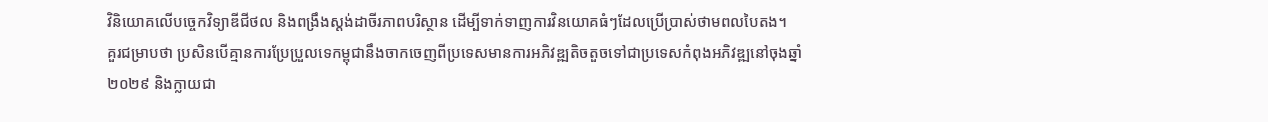វិនិយោគលើបច្ចេកវិទ្យាឌីជីថល និងពង្រឹងស្តង់ដាចីរភាពបរិស្ថាន ដើម្បីទាក់ទាញការវិនយោគធំៗដែលប្រើប្រាស់ថាមពលបៃតង។
គួរជម្រាបថា ប្រសិនបើគ្មានការប្រែប្រួលទេកម្ពុជានឹងចាកចេញពីប្រទេសមានការអភិវឌ្ឍតិចតួចទៅជាប្រទេសកំពុងអភិវឌ្ឍនៅចុងឆ្នាំ២០២៩ និងក្លាយជា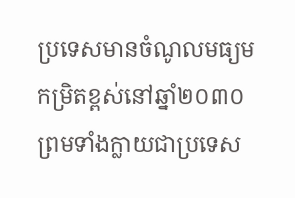ប្រទេសមានចំណូលមធ្យមកម្រិតខ្ពស់នៅឆ្នាំ២០៣០ ព្រមទាំងក្លាយជាប្រទេស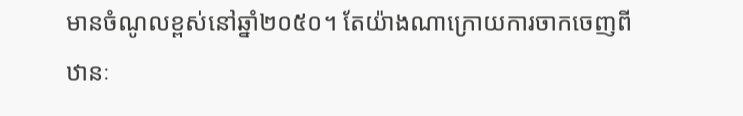មានចំណូលខ្ពស់នៅឆ្នាំ២០៥០។ តែយ៉ាងណាក្រោយការចាកចេញពីឋានៈ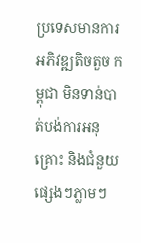ប្រទេសមានការអភិវឌ្ឍតិចតួច កម្ពុជា មិនទាន់បាត់បង់ការអនុគ្រោះ និងជំនួយផ្សេងៗភ្លាមៗ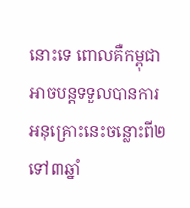នោះទេ ពោលគឺកម្ពុជា អាចបន្តទទួលបានការអនុគ្រោះនេះចន្លោះពី២ ទៅ៣ឆ្នាំ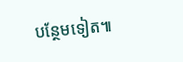បន្ថែមទៀត៕